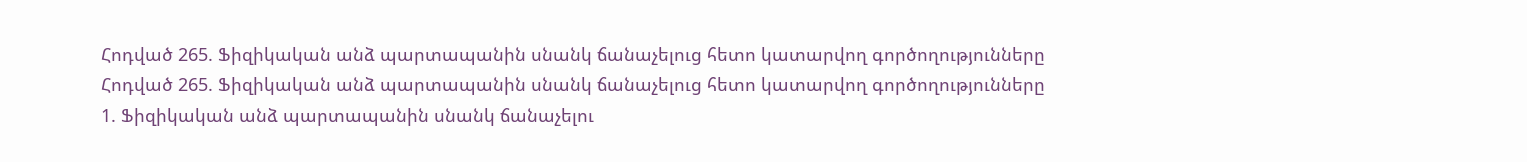Հոդված 265. Ֆիզիկական անձ պարտապանին սնանկ ճանաչելուց հետո կատարվող գործողությունները
Հոդված 265. Ֆիզիկական անձ պարտապանին սնանկ ճանաչելուց հետո կատարվող գործողությունները
1. Ֆիզիկական անձ պարտապանին սնանկ ճանաչելու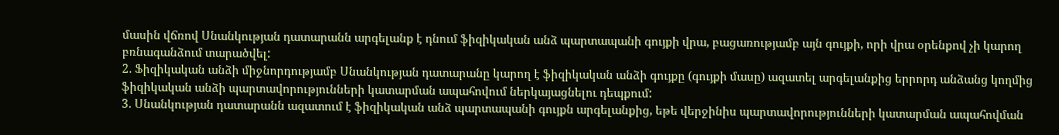մասին վճռով Սնանկության դատարանն արգելանք է դնում ֆիզիկական անձ պարտապանի գույքի վրա, բացառությամբ այն գույքի, որի վրա օրենքով չի կարող բռնագանձում տարածվել:
2. Ֆիզիկական անձի միջնորդությամբ Սնանկության դատարանը կարող է ֆիզիկական անձի գույքը (գույքի մասը) ազատել արգելանքից երրորդ անձանց կողմից ֆիզիկական անձի պարտավորությունների կատարման ապահովում ներկայացնելու դեպքում:
3. Սնանկության դատարանն ազատում է ֆիզիկական անձ պարտապանի գույքն արգելանքից, եթե վերջինիս պարտավորությունների կատարման ապահովման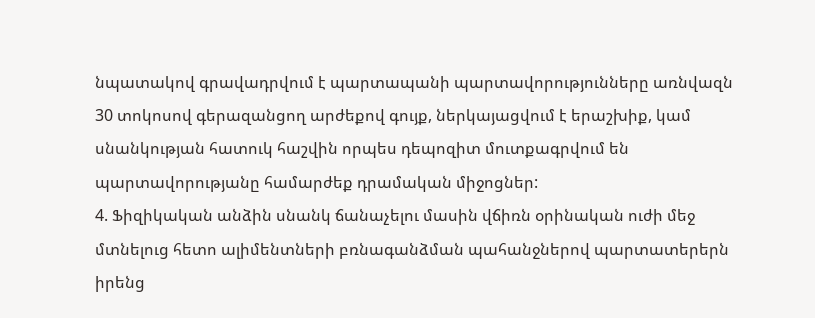նպատակով գրավադրվում է պարտապանի պարտավորությունները առնվազն 30 տոկոսով գերազանցող արժեքով գույք, ներկայացվում է երաշխիք, կամ սնանկության հատուկ հաշվին որպես դեպոզիտ մուտքագրվում են պարտավորությանը համարժեք դրամական միջոցներ:
4. Ֆիզիկական անձին սնանկ ճանաչելու մասին վճիռն օրինական ուժի մեջ մտնելուց հետո ալիմենտների բռնագանձման պահանջներով պարտատերերն իրենց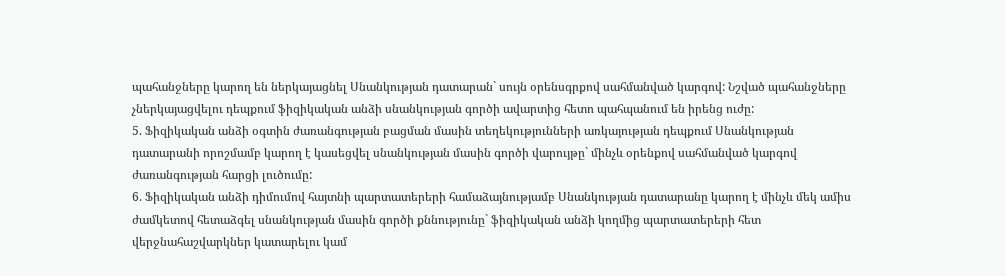պահանջները կարող են ներկայացնել Սնանկության դատարան` սույն օրենսգրքով սահմանված կարգով: Նշված պահանջները չներկայացվելու դեպքում ֆիզիկական անձի սնանկության գործի ավարտից հետո պահպանում են իրենց ուժը:
5. Ֆիզիկական անձի օգտին ժառանգության բացման մասին տեղեկությունների առկայության դեպքում Սնանկության դատարանի որոշմամբ կարող է կասեցվել սնանկության մասին գործի վարույթը` մինչև օրենքով սահմանված կարգով ժառանգության հարցի լուծումը:
6. Ֆիզիկական անձի դիմումով հայտնի պարտատերերի համաձայնությամբ Սնանկության դատարանը կարող է մինչև մեկ ամիս ժամկետով հետաձգել սնանկության մասին գործի քննությունը` ֆիզիկական անձի կողմից պարտատերերի հետ վերջնահաշվարկներ կատարելու կամ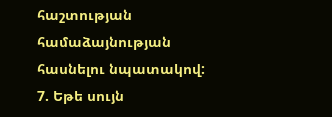հաշտության համաձայնության հասնելու նպատակով:
7. Եթե սույն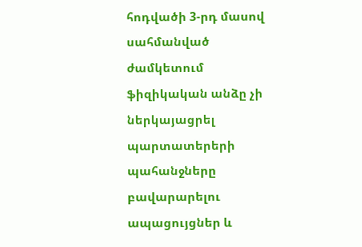հոդվածի 3-րդ մասով սահմանված ժամկետում ֆիզիկական անձը չի ներկայացրել պարտատերերի պահանջները բավարարելու ապացույցներ և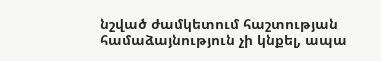նշված ժամկետում հաշտության համաձայնություն չի կնքել, ապա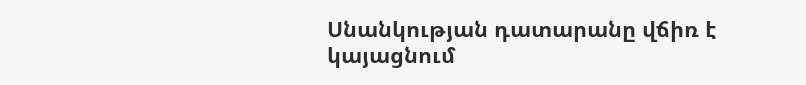Սնանկության դատարանը վճիռ է կայացնում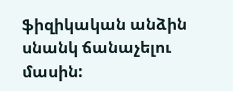ֆիզիկական անձին սնանկ ճանաչելու մասին: